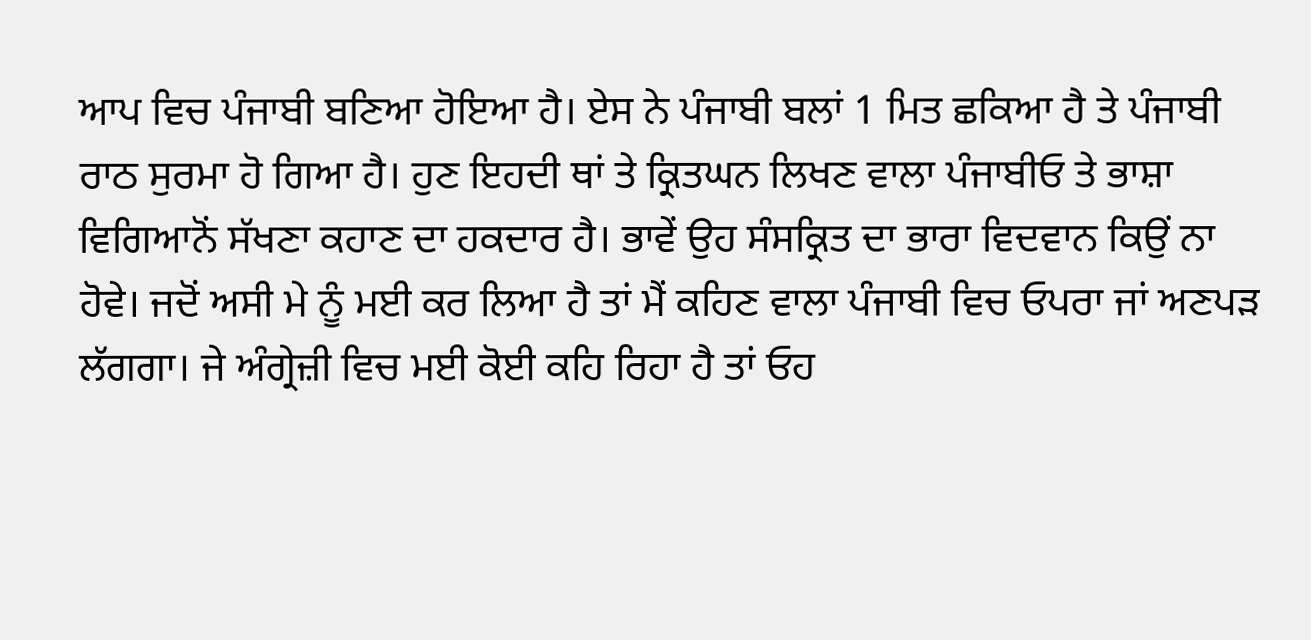ਆਪ ਵਿਚ ਪੰਜਾਬੀ ਬਣਿਆ ਹੋਇਆ ਹੈ। ਏਸ ਨੇ ਪੰਜਾਬੀ ਬਲਾਂ 1 ਮਿਤ ਛਕਿਆ ਹੈ ਤੇ ਪੰਜਾਬੀ ਰਾਠ ਸੁਰਮਾ ਹੋ ਗਿਆ ਹੈ। ਹੁਣ ਇਹਦੀ ਥਾਂ ਤੇ ਕ੍ਰਿਤਘਨ ਲਿਖਣ ਵਾਲਾ ਪੰਜਾਬੀਓ ਤੇ ਭਾਸ਼ਾ ਵਿਗਿਆਨੋਂ ਸੱਖਣਾ ਕਹਾਣ ਦਾ ਹਕਦਾਰ ਹੈ। ਭਾਵੇਂ ਉਹ ਸੰਸਕ੍ਰਿਤ ਦਾ ਭਾਰਾ ਵਿਦਵਾਨ ਕਿਉਂ ਨਾ ਹੋਵੇ। ਜਦੋਂ ਅਸੀ ਮੇ ਨੂੰ ਮਈ ਕਰ ਲਿਆ ਹੈ ਤਾਂ ਮੈਂ ਕਹਿਣ ਵਾਲਾ ਪੰਜਾਬੀ ਵਿਚ ਓਪਰਾ ਜਾਂ ਅਣਪੜ ਲੱਗਗਾ। ਜੇ ਅੰਗ੍ਰੇਜ਼ੀ ਵਿਚ ਮਈ ਕੋਈ ਕਹਿ ਰਿਹਾ ਹੈ ਤਾਂ ਓਹ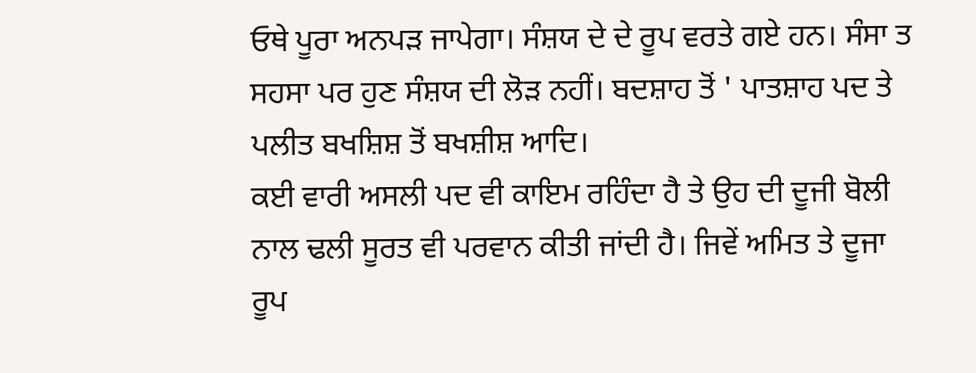ਓਥੇ ਪੂਰਾ ਅਨਪੜ ਜਾਪੇਗਾ। ਸੰਸ਼ਯ ਦੇ ਦੇ ਰੂਪ ਵਰਤੇ ਗਏ ਹਨ। ਸੰਸਾ ਤ ਸਹਸਾ ਪਰ ਹੁਣ ਸੰਸ਼ਯ ਦੀ ਲੋੜ ਨਹੀਂ। ਬਦਸ਼ਾਹ ਤੋਂ ' ਪਾਤਸ਼ਾਹ ਪਦ ਤੇ ਪਲੀਤ ਬਖਸ਼ਿਸ਼ ਤੋਂ ਬਖਸ਼ੀਸ਼ ਆਦਿ।
ਕਈ ਵਾਰੀ ਅਸਲੀ ਪਦ ਵੀ ਕਾਇਮ ਰਹਿੰਦਾ ਹੈ ਤੇ ਉਹ ਦੀ ਦੂਜੀ ਬੋਲੀ ਨਾਲ ਢਲੀ ਸੂਰਤ ਵੀ ਪਰਵਾਨ ਕੀਤੀ ਜਾਂਦੀ ਹੈ। ਜਿਵੇਂ ਅਮਿਤ ਤੇ ਦੂਜਾ ਰੂਪ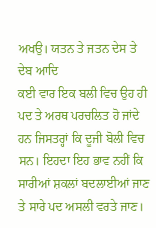ਅਖਉ। ਯਤਨ ਤੇ ਜਤਨ ਦੇਸ ਤੇ ਦੇਬ ਆਦਿ
ਕਈ ਵਾਰ ਇਕ ਬਲੀ ਵਿਚ ਉਹ ਹੀ ਪਦ ਤੇ ਅਰਥ ਪਰਚਲਿਤ ਹੋ ਜਾਂਦੇ ਹਨ ਜਿਸਤਰ੍ਹਾਂ ਕਿ ਦੂਜੀ ਬੋਲੀ ਵਿਚ ਸਨ। ਇਹਦਾ ਇਹ ਭਾਵ ਨਹੀਂ ਕਿ ਸਾਰੀਆਂ ਸ਼ਕਲਾਂ ਬਦਲਾਈਆਂ ਜਾਣ ਤੇ ਸਾਰੇ ਪਦ ਅਸਲੀ ਵਰਤੇ ਜਾਣ।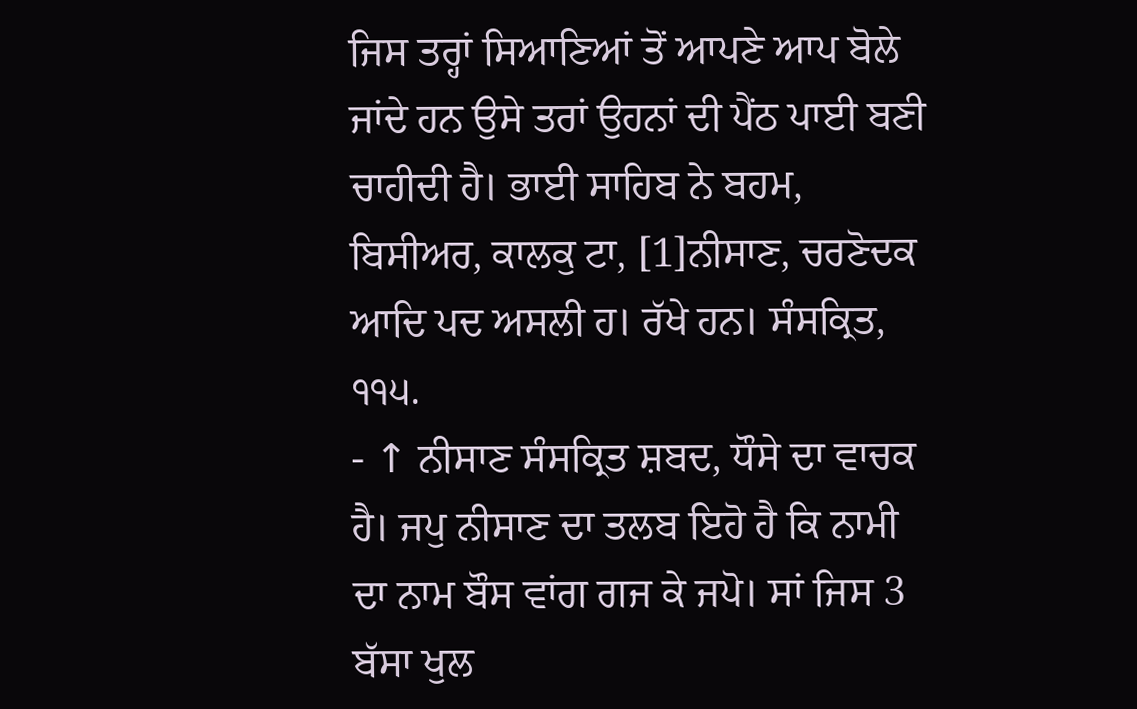ਜਿਸ ਤਰ੍ਹਾਂ ਸਿਆਣਿਆਂ ਤੋਂ ਆਪਣੇ ਆਪ ਬੋਲੇ ਜਾਂਦੇ ਹਨ ਉਸੇ ਤਰਾਂ ਉਹਨਾਂ ਦੀ ਪੈਂਠ ਪਾਈ ਬਣੀ ਚਾਹੀਦੀ ਹੈ। ਭਾਈ ਸਾਹਿਬ ਨੇ ਬਹਮ, ਬਿਸੀਅਰ, ਕਾਲਕੁ ਟਾ, [1]ਨੀਸਾਣ, ਚਰਣੋਦਕ ਆਦਿ ਪਦ ਅਸਲੀ ਹ। ਰੱਖੇ ਹਨ। ਸੰਸਕ੍ਰਿਤ,
੧੧੫.
- ↑ ਨੀਸਾਣ ਸੰਸਕ੍ਰਿਤ ਸ਼ਬਦ, ਧੌਸੇ ਦਾ ਵਾਚਕ ਹੈ। ਜਪੁ ਨੀਸਾਣ ਦਾ ਤਲਬ ਇਹੋ ਹੈ ਕਿ ਨਾਮੀ ਦਾ ਨਾਮ ਬੌਸ ਵਾਂਗ ਗਜ ਕੇ ਜਪੋ। ਸਾਂ ਜਿਸ 3 ਬੱਸਾ ਖੁਲ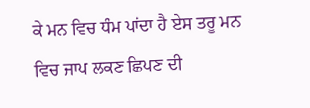ਕੇ ਮਨ ਵਿਚ ਧੰਮ ਪਾਂਦਾ ਹੈ ਏਸ ਤਰੂ ਮਨ ਵਿਚ ਜਾਪ ਲਕਣ ਛਿਪਣ ਦੀ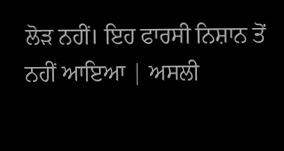ਲੋੜ ਨਹੀਂ। ਇਹ ਫਾਰਸੀ ਨਿਸ਼ਾਨ ਤੋਂ ਨਹੀਂ ਆਇਆ | ਅਸਲੀ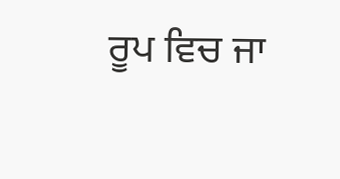ਰੂਪ ਵਿਚ ਜਾ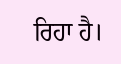ਰਿਹਾ ਹੈ।